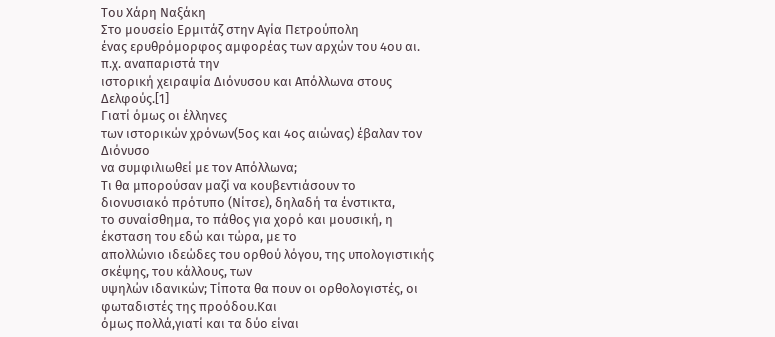Του Χάρη Ναξάκη
Στο μουσείο Ερμιτάζ στην Αγία Πετρούπολη
ένας ερυθρόμορφος αμφορέας των αρχών του 4ου αι. π.χ. αναπαριστά την
ιστορική χειραψία Διόνυσου και Απόλλωνα στους Δελφούς.[1]
Γιατί όμως οι έλληνες
των ιστορικών χρόνων(5ος και 4ος αιώνας) έβαλαν τον Διόνυσο
να συμφιλιωθεί με τον Απόλλωνα;
Τι θα μπορούσαν μαζί να κουβεντιάσουν το
διονυσιακό πρότυπο (Νίτσε), δηλαδή τα ένστικτα,
το συναίσθημα, το πάθος για χορό και μουσική, η έκσταση του εδώ και τώρα, με το
απολλώνιο ιδεώδες του ορθού λόγου, της υπολογιστικής σκέψης, του κάλλους, των
υψηλών ιδανικών; Τίποτα θα πουν οι ορθολογιστές, οι φωταδιστές της προόδου.Και
όμως πολλά,γιατί και τα δύο είναι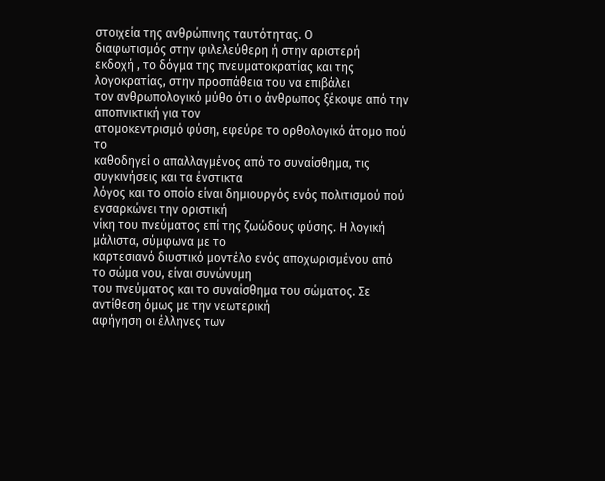στοιχεία της ανθρώπινης ταυτότητας. Ο
διαφωτισμός στην φιλελεύθερη ή στην αριστερή
εκδοχή , το δόγμα της πνευματοκρατίας και της λογοκρατίας, στην προσπάθεια του να επιβάλει
τον ανθρωπολογικό μύθο ότι ο άνθρωπος ξέκοψε από την αποπνικτική για τον
ατομοκεντρισμό φύση, εφεύρε το ορθολογικό άτομο πού το
καθοδηγεί ο απαλλαγμένος από το συναίσθημα, τις συγκινήσεις και τα ένστικτα
λόγος και το οποίο είναι δημιουργός ενός πολιτισμού πού ενσαρκώνει την οριστική
νίκη του πνεύματος επί της ζωώδους φύσης. Η λογική μάλιστα, σύμφωνα με το
καρτεσιανό διυστικό μοντέλο ενός αποχωρισμένου από το σώμα νου, είναι συνώνυμη
του πνεύματος και το συναίσθημα του σώματος. Σε αντίθεση όμως με την νεωτερική
αφήγηση οι έλληνες των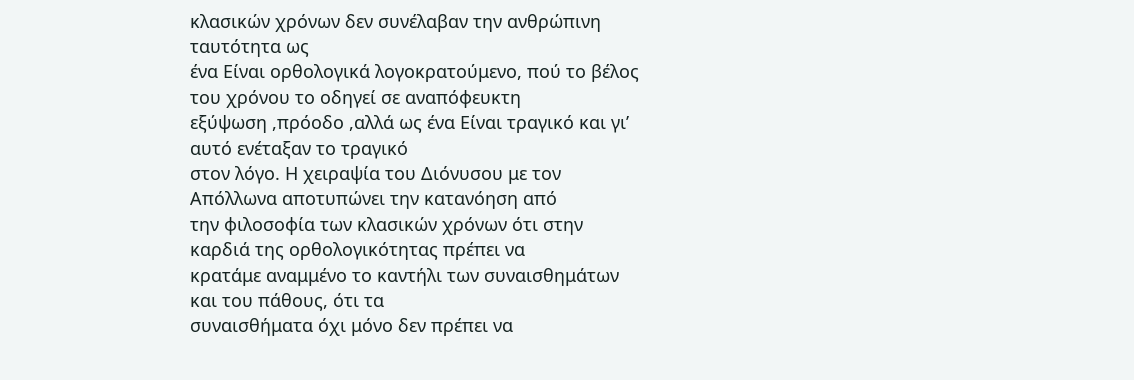κλασικών χρόνων δεν συνέλαβαν την ανθρώπινη ταυτότητα ως
ένα Είναι ορθολογικά λογοκρατούμενο, πού το βέλος του χρόνου το οδηγεί σε αναπόφευκτη
εξύψωση ,πρόοδο ,αλλά ως ένα Είναι τραγικό και γι’ αυτό ενέταξαν το τραγικό
στον λόγο. Η χειραψία του Διόνυσου με τον Απόλλωνα αποτυπώνει την κατανόηση από
την φιλοσοφία των κλασικών χρόνων ότι στην καρδιά της ορθολογικότητας πρέπει να
κρατάμε αναμμένο το καντήλι των συναισθημάτων και του πάθους, ότι τα
συναισθήματα όχι μόνο δεν πρέπει να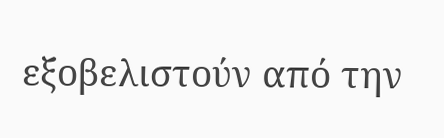εξοβελιστούν από την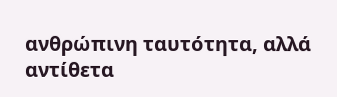ανθρώπινη ταυτότητα, αλλά
αντίθετα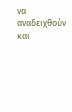να αναδειχθούν και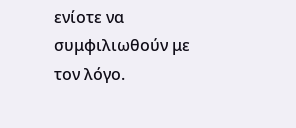ενίοτε να συμφιλιωθούν με τον λόγο.